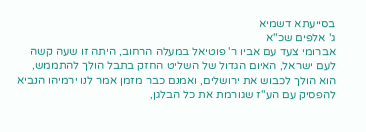בסייעתא דשמיא
ג' אלפים שכ"א
אברומי צעד עם אביו ר' פוטיאל במעלה הרחוב, היתה זו שעה קשה לעם ישראל, האיום הגדול של השליט החזק בתבל הולך להתממש, הוא הולך לכבוש את ירושלים, ואמנם כבר מזמן אמר לנו ירמיהו הנביא להפסיק עם הע"ז שגורמת את כל הבלגן,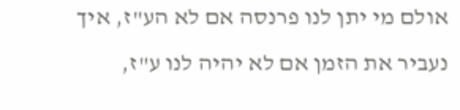אולם מי יתן לנו פרנסה אם לא הע"ז, איך נעביר את הזמן אם לא יהיה לנו ע"ז,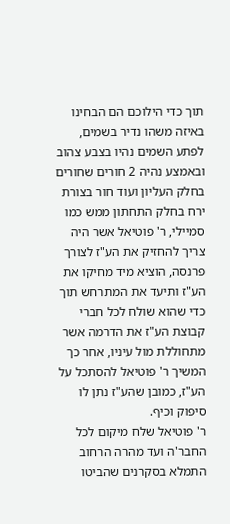תוך כדי הילוכם הם הבחינו באיזה משהו נדיר בשמים, לפתע השמים נהיו בצבע צהוב ובאמצע נהיה 2 חורים שחורים בחלק העליון ועוד חור בצורת ירח בחלק התחתון ממש כמו סמיילי, ר' פוטיאל אשר היה צריך להחזיק את הע"ז לצורך פרנסה, הוציא מיד מחיקו את הע"ז ותיעד את המתרחש תוך כדי שהוא שולח לכל חברי קבוצת הע"ז את הדרמה אשר מתחוללת מול עיניו, אחר כך המשיך ר' פוטיאל להסתכל על הע"ז, כמובן שהע"ז נתן לו סיפוק וכיף.
ר' פוטיאל שלח מיקום לכל החבר'ה ועד מהרה הרחוב התמלא בסקרנים שהביטו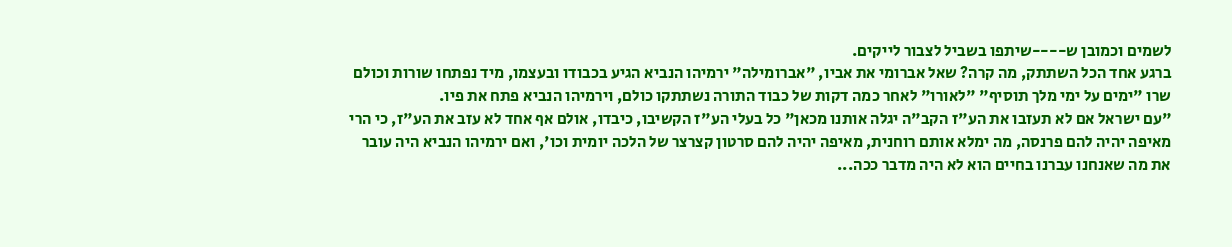לשמים וכמובן ש----שיתפו בשביל לצבור לייקים.
ברגע אחד הכל השתתק, מה קרה? שאל אברומי את אביו, "אברומילה" ירמיהו הנביא הגיע בכבודו ובעצמו, מיד נפתחו שורות וכולם שרו "ימים על ימי מלך תוסיף" "לאורו" לאחר כמה דקות של כבוד התורה נשתתקו כולם, וירמיהו הנביא פתח את פיו.
"עם ישראל אם לא תעזבו את הע"ז הקב"ה יגלה אותנו מכאן" כל בעלי הע"ז הקשיבו, כיבדו, אולם אף אחד לא עזב את הע"ז, כי הרי מאיפה יהיה להם פרנסה, מה ימלא אותם רוחנית, מאיפה יהיה להם סרטון קצרצר של הלכה יומית וכו', ואם ירמיהו הנביא היה עובר את מה שאנחנו עברנו בחיים הוא לא היה מדבר ככה...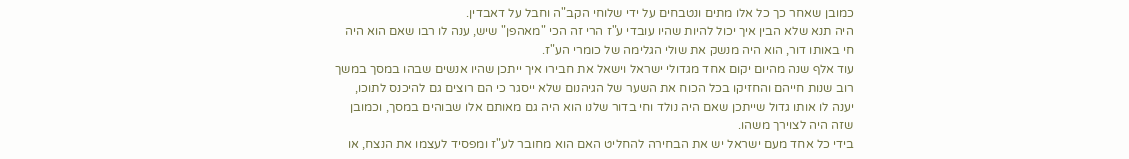כמובן שאחר כך כל אלו מתים ונטבחים על ידי שלוחי הקב"ה וחבל על דאבדין.
היה תנא שלא הבין איך יכול להיות שהיו עובדי ע"ז הרי זה הכי "מאהפן" שיש, ענה לו רבו שאם הוא היה חי באותו דור, הוא היה מנשק את שולי הגלימה של כומרי הע"ז.
עוד אלף שנה מהיום יקום אחד מגדולי ישראל וישאל את חבירו איך ייתכן שהיו אנשים שבהו במסך במשך רוב שנות חייהם והחזיקו בכל הכוח את השער של הגיהנום שלא ייסגר כי הם רוצים גם להיכנס לתוכו, יענה לו אותו גדול שייתכן שאם היה נולד וחי בדור שלנו הוא היה גם מאותם אלו שבוהים במסך, וכמובן שזה היה לצוירך משהו.
בידי כל אחד מעם ישראל יש את הבחירה להחליט האם הוא מחובר לע"ז ומפסיד לעצמו את הנצח, או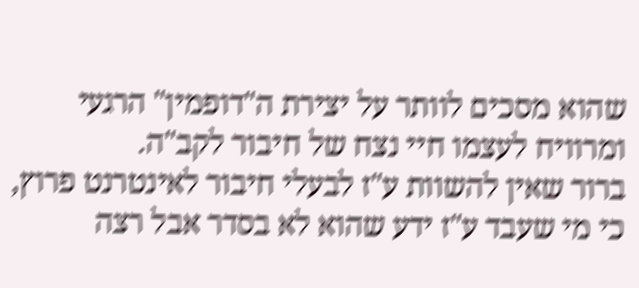שהוא מסכים לוותר על יצירת ה"דופמין" הרגעי ומרוויח לעצמו חיי נצח של חיבור לקב"ה.
ברור שאין להשוות ע"ז לבעלי חיבור לאינטרנט פרוץ, כי מי שעבד ע"ז ידע שהוא לא בסדר אבל רצה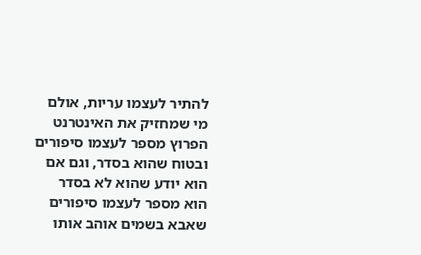להתיר לעצמו עריות, אולם מי שמחזיק את האינטרנט הפרוץ מספר לעצמו סיפורים ובטוח שהוא בסדר, וגם אם הוא יודע שהוא לא בסדר הוא מספר לעצמו סיפורים שאבא בשמים אוהב אותו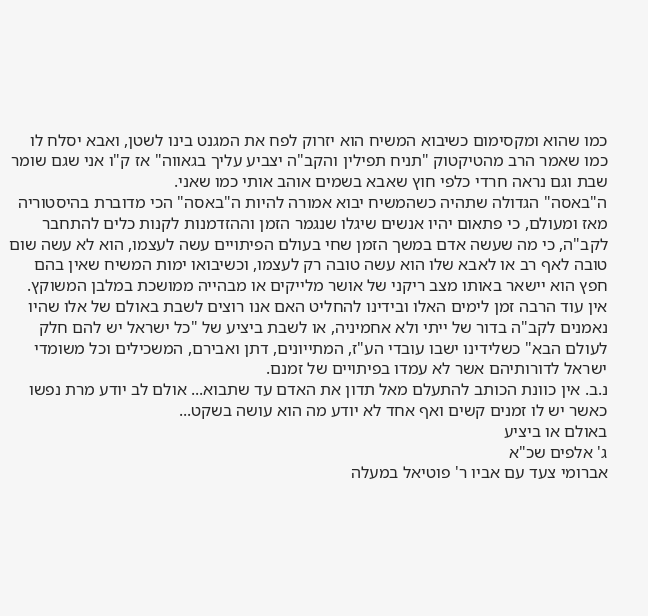כמו שהוא ומקסימום כשיבוא המשיח הוא יזרוק לפח את המגנט בינו לשטן, ואבא יסלח לו כמו שאמר הרב מהטיקטוק "תניח תפילין והקב"ה יצביע עליך בגאווה" אז ק"ו אני שגם שומר שבת וגם נראה חרדי כלפי חוץ שאבא בשמים אוהב אותי כמו שאני.
ה"באסה" הגדולה שתהיה כשהמשיח יבוא אמורה להיות ה"באסה" הכי מדוברת בהיסטוריה מאז ומעולם, כי פתאום יהיו אנשים שיגלו שנגמר הזמן וההזדמנות לקנות כלים להתחבר לקב"ה, כי מה שעשה אדם במשך הזמן שחי בעולם הפיתויים עשה לעצמו, הוא לא עשה שום טובה לאף רב או לאבא שלו הוא עשה טובה רק לעצמו, וכשיבואו ימות המשיח שאין בהם חפץ הוא יישאר באותו מצב ריקני של אושר מלייקים או מבהייה ממושכת במלבן המשוקץ.
אין עוד הרבה זמן לימים האלו ובידינו להחליט האם אנו רוצים לשבת באולם של אלו שהיו נאמנים לקב"ה בדור של ייתי ולא אחמיניה, או לשבת ביציע של "כל ישראל יש להם חלק לעולם הבא" כשלידינו ישבו עובדי הע"ז, המתייונים, דתן ואבירם, המשכילים וכל משומדי ישראל לדורותיהם אשר לא עמדו בפיתויים של זמנם.
נ.ב. אין כוונת הכותב להתעלם מאל תדון את האדם עד שתבוא... אולם לב יודע מרת נפשו כאשר יש לו זמנים קשים ואף אחד לא יודע מה הוא עושה בשקט...
באולם או ביציע
ג' אלפים שכ"א
אברומי צעד עם אביו ר' פוטיאל במעלה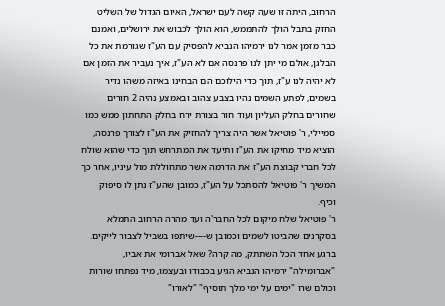הרחוב, היתה זו שעה קשה לעם ישראל, האיום הגדול של השליט החזק בתבל הולך להתממש, הוא הולך לכבוש את ירושלים, ואמנם כבר מזמן אמר לנו ירמיהו הנביא להפסיק עם הע"ז שגורמת את כל הבלגן, אולם מי יתן לנו פרנסה אם לא הע"ז, איך נעביר את הזמן אם לא יהיה לנו ע"ז, תוך כדי הילוכם הם הבחינו באיזה משהו נדיר בשמים, לפתע השמים נהיו בצבע צהוב ובאמצע נהיה 2 חורים שחורים בחלק העליון ועוד חור בצורת ירח בחלק התחתון ממש כמו סמיילי, ר' פוטיאל אשר היה צריך להחזיק את הע"ז לצורך פרנסה, הוציא מיד מחיקו את הע"ז ותיעד את המתרחש תוך כדי שהוא שולח לכל חברי קבוצת הע"ז את הדרמה אשר מתחוללת מול עיניו, אחר כך המשיך ר' פוטיאל להסתכל על הע"ז, כמובן שהע"ז נתן לו סיפוק וכיף.
ר' פוטיאל שלח מיקום לכל החבר'ה ועד מהרה הרחוב התמלא בסקרנים שהביטו לשמים וכמובן ש----שיתפו בשביל לצבור לייקים.
ברגע אחד הכל השתתק, מה קרה? שאל אברומי את אביו, "אברומילה" ירמיהו הנביא הגיע בכבודו ובעצמו, מיד נפתחו שורות וכולם שרו "ימים על ימי מלך תוסיף" "לאורו"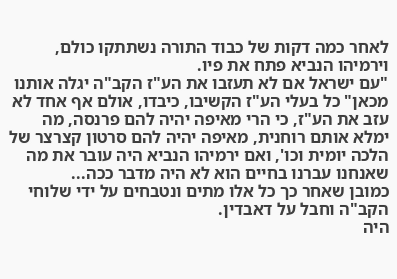לאחר כמה דקות של כבוד התורה נשתתקו כולם, וירמיהו הנביא פתח את פיו.
"עם ישראל אם לא תעזבו את הע"ז הקב"ה יגלה אותנו מכאן" כל בעלי הע"ז הקשיבו, כיבדו, אולם אף אחד לא עזב את הע"ז, כי הרי מאיפה יהיה להם פרנסה, מה ימלא אותם רוחנית, מאיפה יהיה להם סרטון קצרצר של הלכה יומית וכו', ואם ירמיהו הנביא היה עובר את מה שאנחנו עברנו בחיים הוא לא היה מדבר ככה...
כמובן שאחר כך כל אלו מתים ונטבחים על ידי שלוחי הקב"ה וחבל על דאבדין.
היה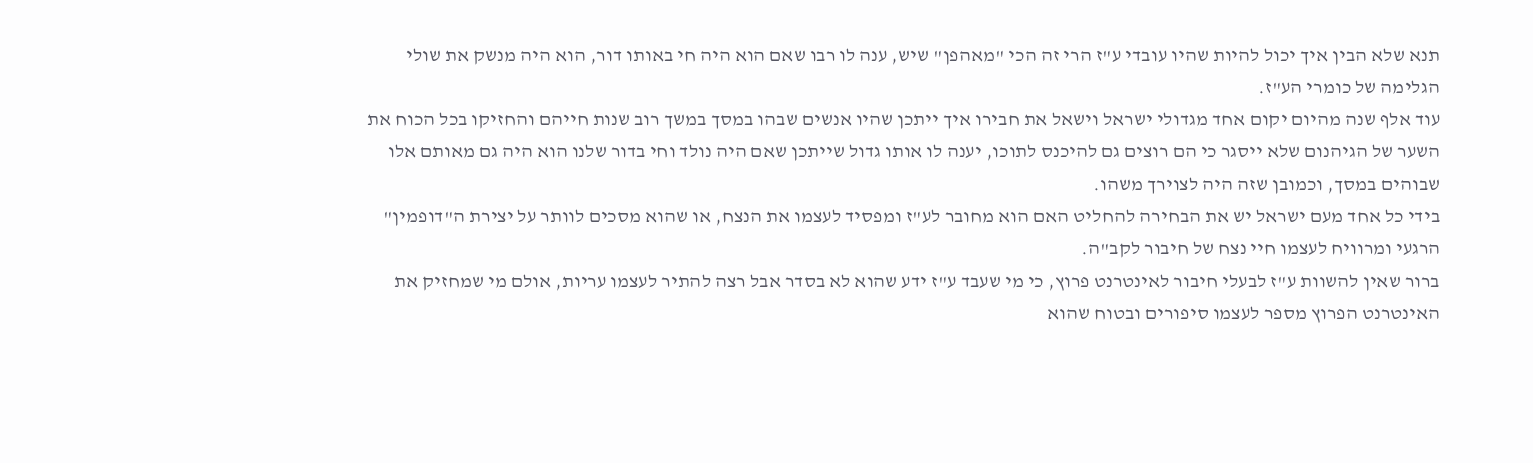תנא שלא הבין איך יכול להיות שהיו עובדי ע"ז הרי זה הכי "מאהפן" שיש, ענה לו רבו שאם הוא היה חי באותו דור, הוא היה מנשק את שולי הגלימה של כומרי הע"ז.
עוד אלף שנה מהיום יקום אחד מגדולי ישראל וישאל את חבירו איך ייתכן שהיו אנשים שבהו במסך במשך רוב שנות חייהם והחזיקו בכל הכוח את השער של הגיהנום שלא ייסגר כי הם רוצים גם להיכנס לתוכו, יענה לו אותו גדול שייתכן שאם היה נולד וחי בדור שלנו הוא היה גם מאותם אלו שבוהים במסך, וכמובן שזה היה לצוירך משהו.
בידי כל אחד מעם ישראל יש את הבחירה להחליט האם הוא מחובר לע"ז ומפסיד לעצמו את הנצח, או שהוא מסכים לוותר על יצירת ה"דופמין" הרגעי ומרוויח לעצמו חיי נצח של חיבור לקב"ה.
ברור שאין להשוות ע"ז לבעלי חיבור לאינטרנט פרוץ, כי מי שעבד ע"ז ידע שהוא לא בסדר אבל רצה להתיר לעצמו עריות, אולם מי שמחזיק את האינטרנט הפרוץ מספר לעצמו סיפורים ובטוח שהוא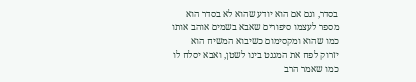בסדר, וגם אם הוא יודע שהוא לא בסדר הוא מספר לעצמו סיפורים שאבא בשמים אוהב אותו כמו שהוא ומקסימום כשיבוא המשיח הוא יזרוק לפח את המגנט בינו לשטן, ואבא יסלח לו כמו שאמר הרב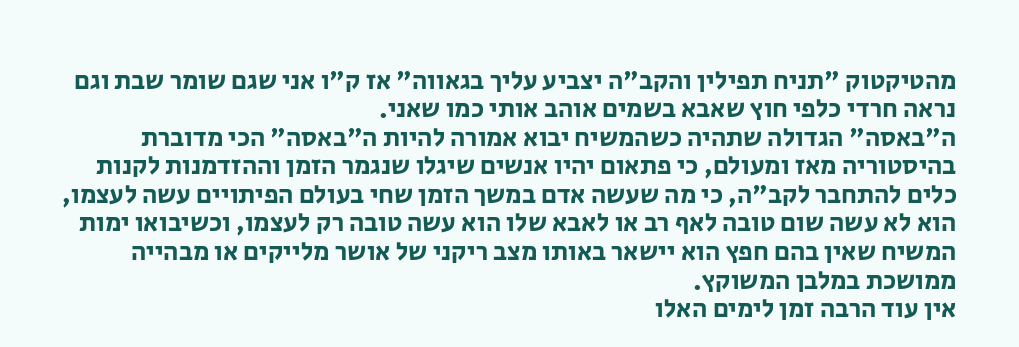מהטיקטוק "תניח תפילין והקב"ה יצביע עליך בגאווה" אז ק"ו אני שגם שומר שבת וגם נראה חרדי כלפי חוץ שאבא בשמים אוהב אותי כמו שאני.
ה"באסה" הגדולה שתהיה כשהמשיח יבוא אמורה להיות ה"באסה" הכי מדוברת בהיסטוריה מאז ומעולם, כי פתאום יהיו אנשים שיגלו שנגמר הזמן וההזדמנות לקנות כלים להתחבר לקב"ה, כי מה שעשה אדם במשך הזמן שחי בעולם הפיתויים עשה לעצמו, הוא לא עשה שום טובה לאף רב או לאבא שלו הוא עשה טובה רק לעצמו, וכשיבואו ימות המשיח שאין בהם חפץ הוא יישאר באותו מצב ריקני של אושר מלייקים או מבהייה ממושכת במלבן המשוקץ.
אין עוד הרבה זמן לימים האלו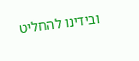ובידינו להחליט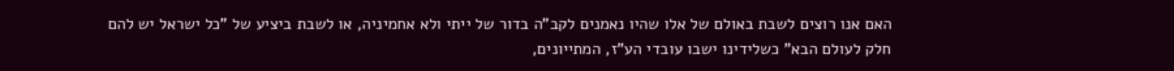האם אנו רוצים לשבת באולם של אלו שהיו נאמנים לקב"ה בדור של ייתי ולא אחמיניה, או לשבת ביציע של "כל ישראל יש להם חלק לעולם הבא" כשלידינו ישבו עובדי הע"ז, המתייונים,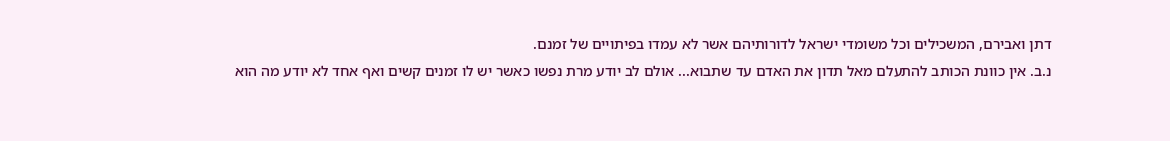דתן ואבירם, המשכילים וכל משומדי ישראל לדורותיהם אשר לא עמדו בפיתויים של זמנם.
נ.ב. אין כוונת הכותב להתעלם מאל תדון את האדם עד שתבוא... אולם לב יודע מרת נפשו כאשר יש לו זמנים קשים ואף אחד לא יודע מה הוא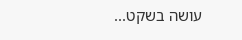עושה בשקט...